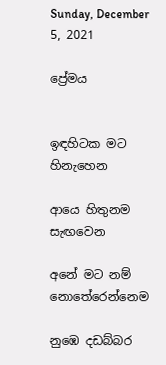Sunday, December 5, 2021

ප්‍රේමය


ඉඳහිටක මට හිනැහෙන

ආයෙ හිතුනම සැඟවෙන

අනේ මට නම් නොතේරෙන්නෙම

නුඹෙ දඩබ්බර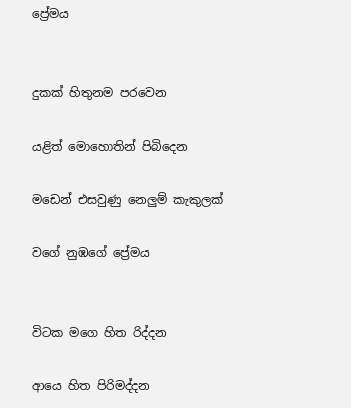ප්‍රේමය


දුකක් හිතුනම පරවෙන

යළිත් මොහොතින් පිබිදෙන

මඩෙන් එසවුණු නෙලුම් කැකුලක්

වගේ නුඹගේ ප්‍රේමය


විටක මගෙ හිත රිද්දන

ආයෙ හිත පිරිමද්දන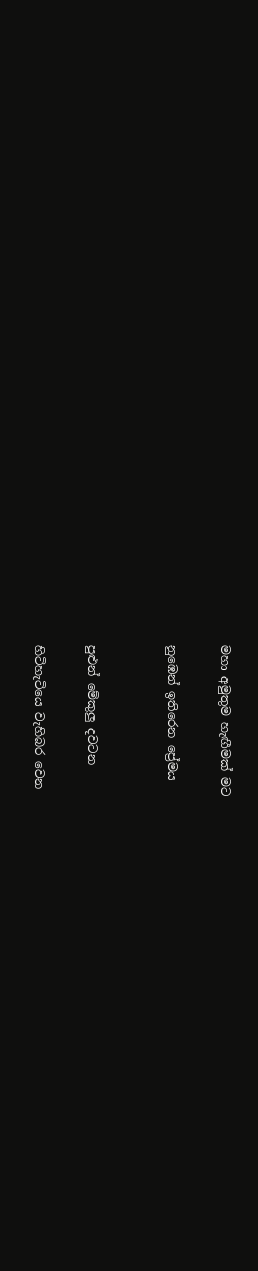මහා අමුතුම හැඟීමක් මට

නුඹෙන් ඉතිරෙන ප්‍රේමය


පුළුන් මේකුලු දවටන

හිටිහැටියෙ වැහිබර වෙන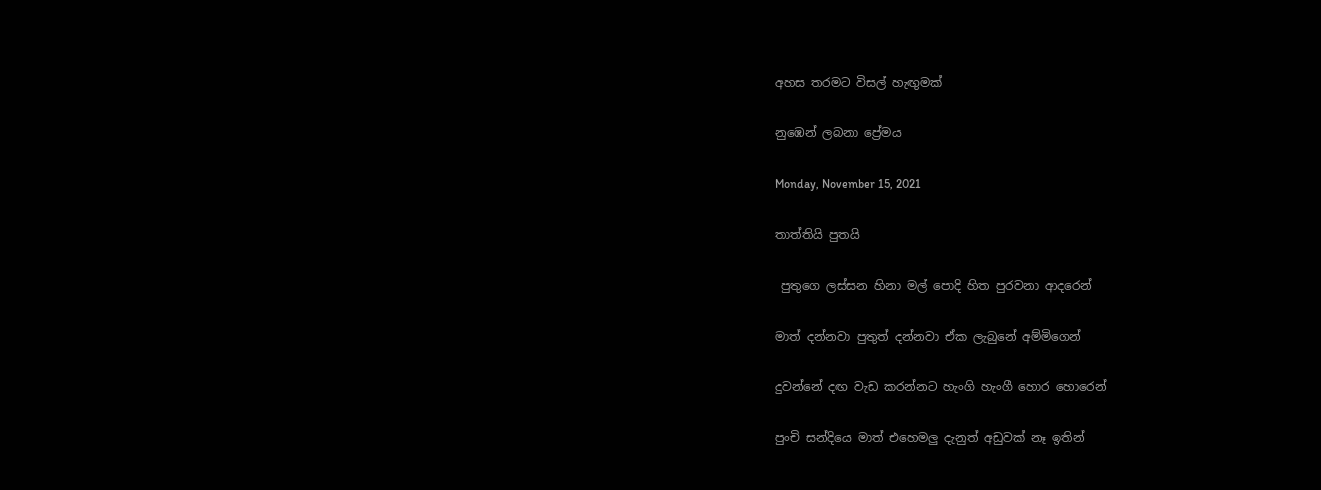අහස තරමට විසල් හැඟුමක්

නුඹෙන් ලබනා ප්‍රේමය

Monday, November 15, 2021

තාත්තියි පුතයි

 පුතුගෙ ලස්සන හිනා මල් පොදි හිත පුරවනා ආදරෙන්

මාත් දන්නවා පුතුත් දන්නවා ඒක ලැබුනේ අම්මිගෙන්

දුවන්නේ දඟ වැඩ කරන්නට හැංගි හැංගී හොර හොරෙන්

පුංචි සන්දියෙ මාත් එහෙමලු දැනුත් අඩුවක් නෑ ඉතින්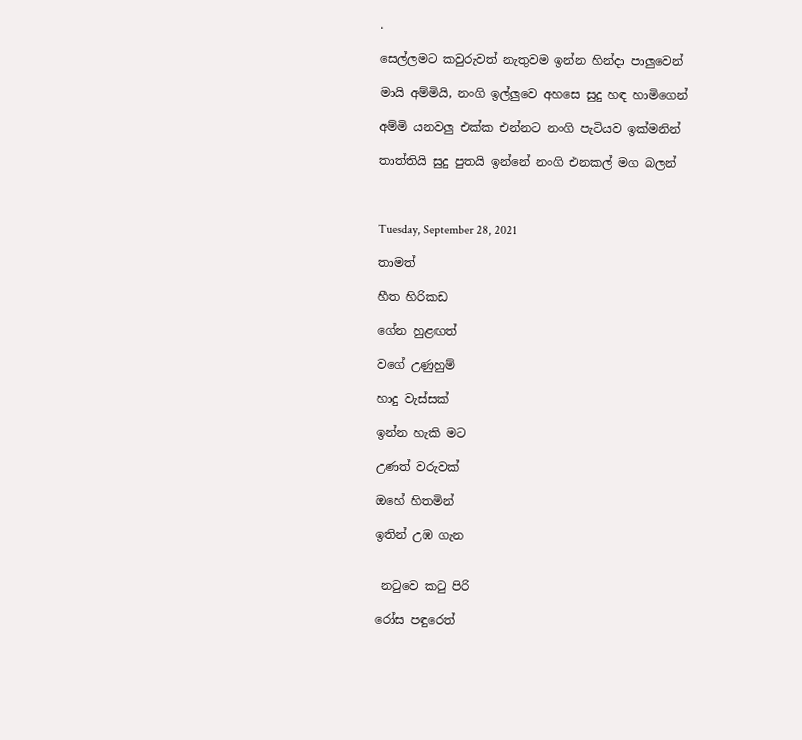.

සෙල්ලමට කවුරුවත් නැතුවම ඉන්න හින්දා පාලුවෙන්

මායි අම්මියි, නංගි ඉල්ලුවෙ අහසෙ සුදු හඳ හාමිගෙන්

අම්මි යනවලු එක්ක එන්නට නංගි පැටියව ඉක්මනින්

තාත්තියි සුදු පුතයි ඉන්නේ නංගි එනකල් මග බලන්



Tuesday, September 28, 2021

තාමත්

හීත හිරිකඩ

ගේන හුළඟත්

වගේ උණුහුම්

හාදු වැස්සක්

ඉන්න හැකි මට

උණත් වරුවක්

ඔහේ හිතමින්

ඉතින් උඹ ගැන


 නටුවෙ කටු පිරි

රෝස පඳුරෙත්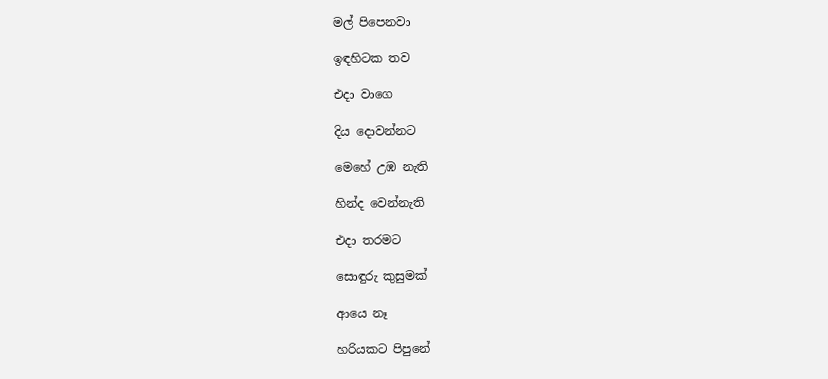මල් පිපෙනවා

ඉඳහිටක තව

එදා වාගෙ

දිය දොවන්නට

මෙහේ උඹ නැති

හින්ද වෙන්නැති

එදා තරමට

සොඳුරු කුසුමක්

ආයෙ නෑ

හරියකට පිපුනේ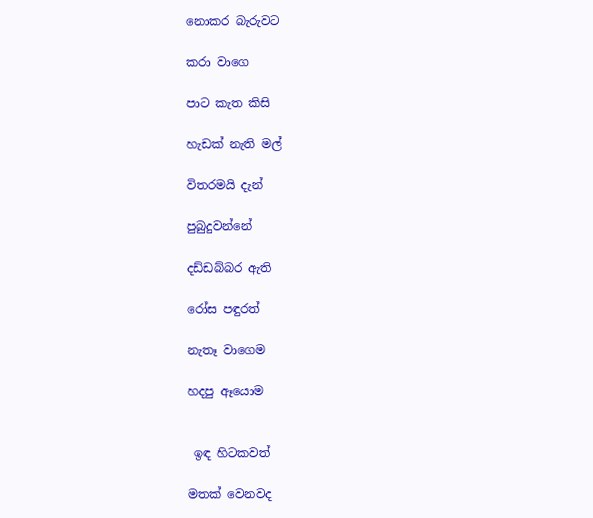නොකර බැරුවට

කරා වාගෙ

පාට කැත කිසි

හැඩක් නැති මල්

විතරමයි දැන්

පුබුදුවන්නේ

දඩ්ඩබ්බර ඇති

රෝස පඳුරත්

නැතෑ වාගෙම

හදපු ඈයොම


 ඉඳ හිටකවත්

මතක් වෙනවද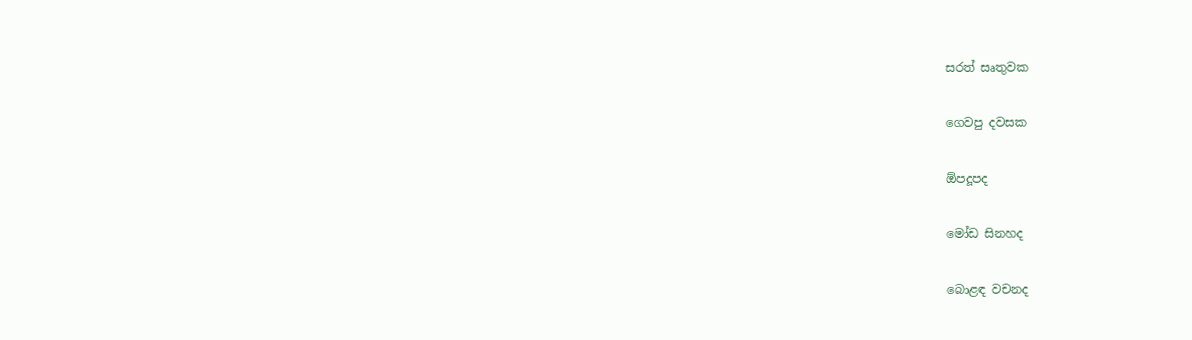සරත් සෘතුවක

ගෙවපු දවසක

ඕපදූපද

මෝඩ සිනහද

බොළඳ වචනද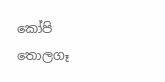කෝපි තොලගෑ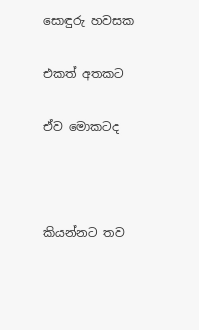සොඳුරු හවසක

එකත් අතකට

ඒව මොකටද



කියන්නට තව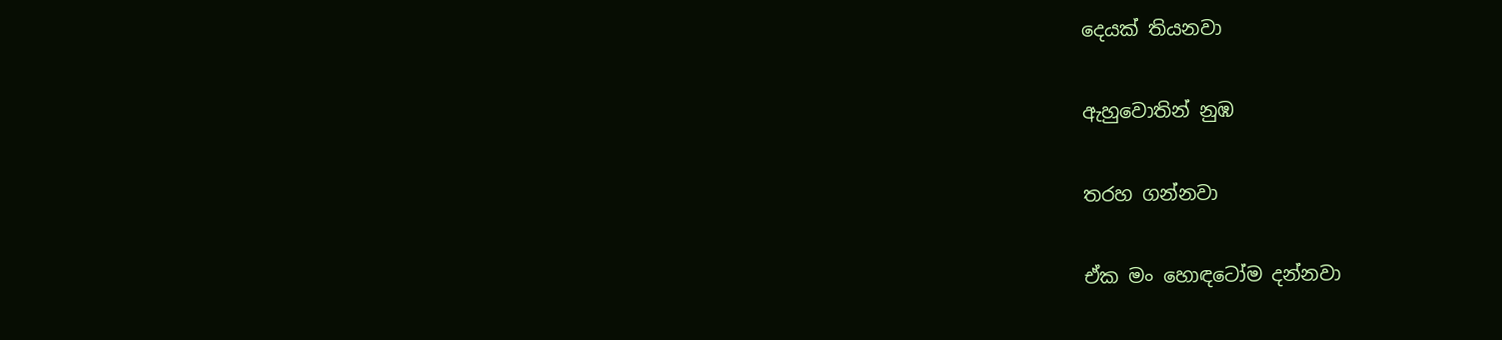දෙයක් තියනවා

ඇහුවොතින් නුඹ

තරහ ගන්නවා

ඒක මං හොඳටෝම දන්නවා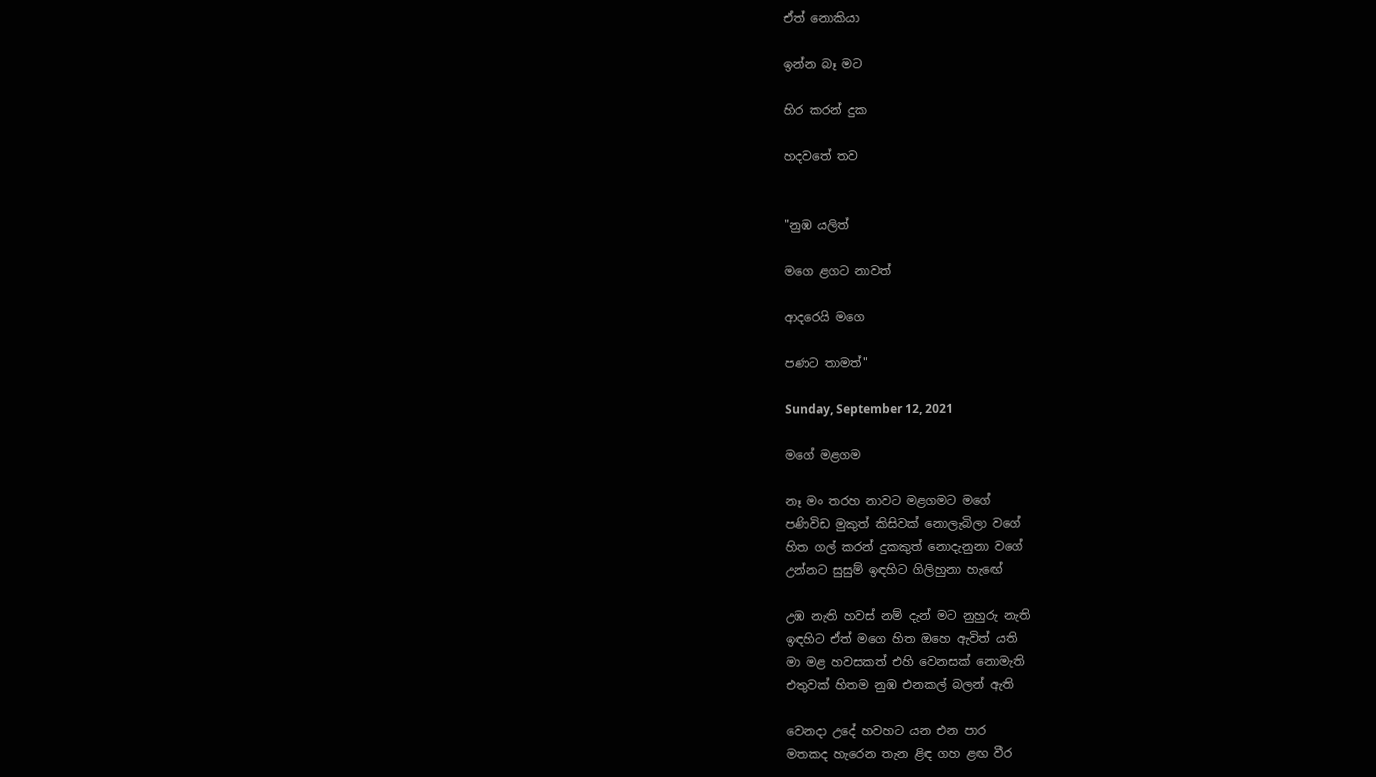ඒත් නොකියා

ඉන්න බෑ මට

හිර කරන් දුක

හදවතේ තව


"නුඹ යලිත්

මගෙ ළගට නාවත්

ආදරෙයි මගෙ

පණට තාමත්"

Sunday, September 12, 2021

මගේ මළගම

නෑ මං තරහ නාවට මළගමට මගේ
පණිවිඩ මුකුත් කිසිවක් නොලැබිලා වගේ
හිත ගල් කරන් දුකකුත් නොදැනුනා වගේ
උන්නට සුසුම් ඉඳහිට ගිලිහුනා හැඟේ

උඹ නැති හවස් නම් දැන් මට නුහුරු නැති
ඉඳහිට ඒත් මගෙ හිත ඔහෙ ඇවිත් යති
මා මළ හවසකත් එහි වෙනසක් නොමැති
එතුවක් හිතම නුඹ එනකල් බලන් ඇති

වෙනදා උදේ හවහට යන එන පාර
මතකද හැරෙන තැන ළිඳ ගහ ළඟ වීර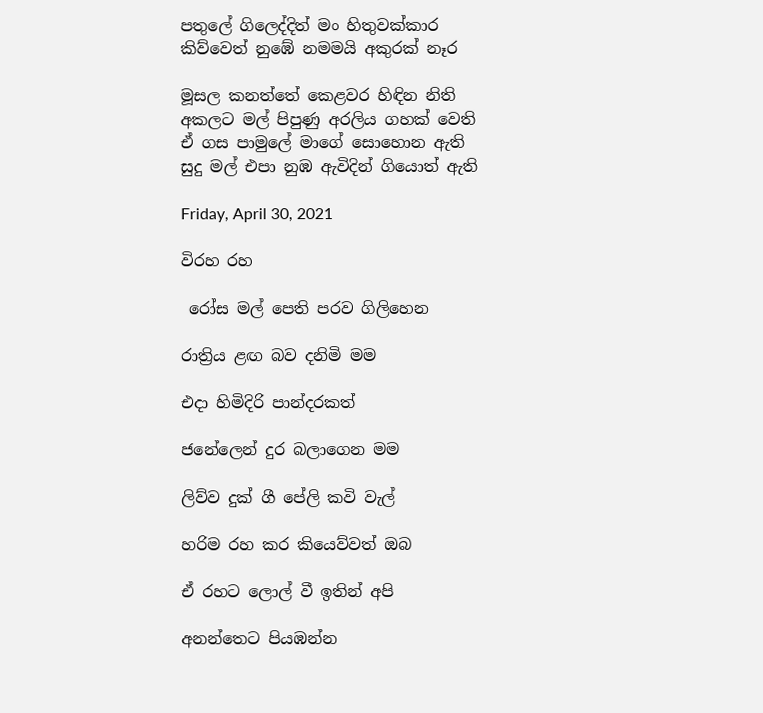පතුලේ ගිලෙද්දිත් මං හිතුවක්කාර
කිව්වෙත් නුඹේ නමමයි අකුරක් නෑර

මූසල කනත්තේ කෙළවර හිඳින නිති
අකලට මල් පිපුණු අරලිය ගහක් වෙති
ඒ ගස පාමුලේ මාගේ සොහොන ඇති
සුදු මල් එපා නුඹ ඇවිදින් ගියොත් ඇති

Friday, April 30, 2021

විරහ රහ

 රෝස මල් පෙති පරව ගිලිහෙන

රාත්‍රිය ළඟ බව දනිමි මම

එදා හිමිදිරි පාන්දරකත්

ජනේලෙන් දුර බලාගෙන මම

ලිව්ව දුක් ගී පේලි කවි වැල්

හරිම රහ කර කියෙව්වත් ඔබ

ඒ රහට ලොල් වී ඉතින් අපි

අනන්තෙට පියඹන්න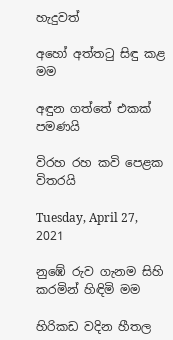හැදුවත්

අහෝ අත්තටු සිඳු කළ මම

අඳුන ගත්තේ එකක් පමණයි

විරහ රහ කවි පෙළක විතරයි

Tuesday, April 27, 2021

නුඹේ රුව ගැනම සිහි කරමින් හිඳිමි මම

හිරිකඩ වදින හීතල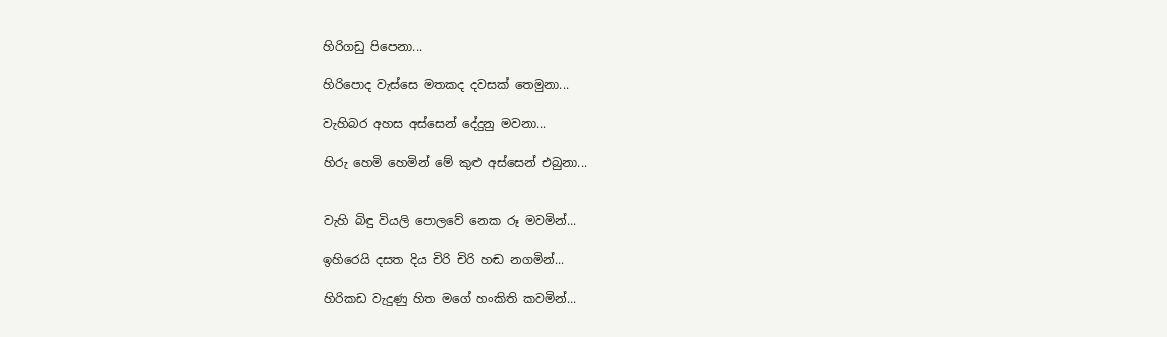හිරිගඩු පිපෙනා...

හිරිපොද වැස්සෙ මතකද දවසක් තෙමුනා...

වැහිබර අහස අස්සෙන් දේදුනු මවනා...

හිරු හෙමි හෙමින් මේ කුළු අස්සෙන් එබුනා...


වැහි බිඳු වියලි පොලවේ නෙක රූ මවමින්...

ඉහිරෙයි දසත දිය චිරි චිරි හඬ නගමින්...

හිරිකඩ වැදුණු හිත මගේ හංකිති කවමින්...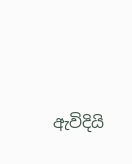ඇවිදියි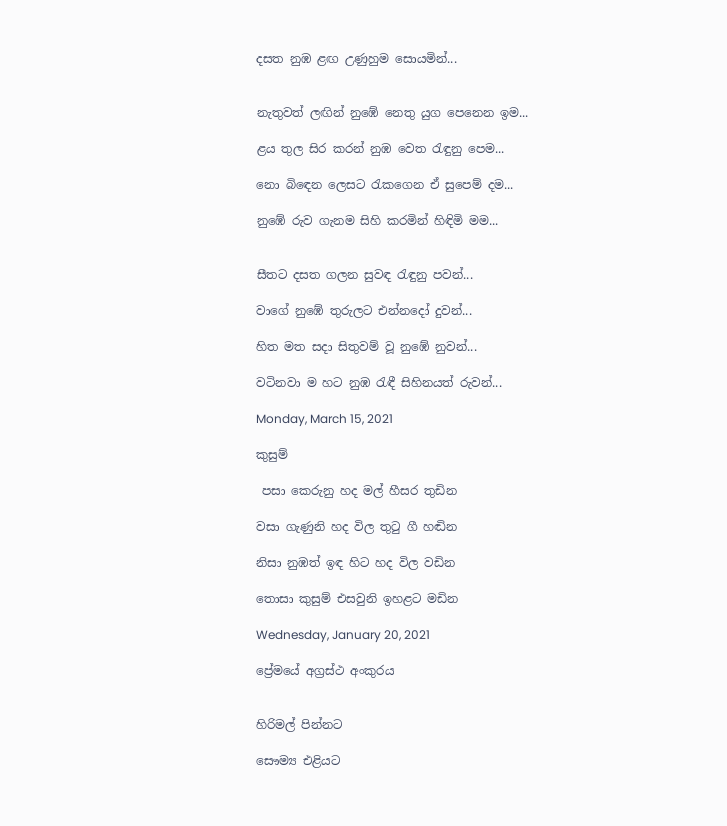දසත නුඹ ළඟ උණුහුම සොයමින්...


නැතුවත් ලඟින් නුඹේ නෙතු යුග පෙනෙන ඉම...

ළය තුල සිර කරන් නුඹ වෙත රැඳුනු පෙම...

නො බිඳෙන ලෙසට රැකගෙන ඒ සුපෙම් දම...

නුඹේ රුව ගැනම සිහි කරමින් හිඳිමි මම...


සීතට දසත ගලන සුවඳ රැඳුනු පවන්...

වාගේ නුඹේ තුරුලට එන්නදෝ දුවන්...

හිත මත සදා සිතුවම් වූ නුඹේ නුවන්...

වටිනවා ම හට නුඹ රැඳී සිහිනයත් රුවන්...

Monday, March 15, 2021

කුසුම්

 පසා කෙරුනු හද මල් හීසර තුඩින

වසා ගැණුනි හද විල තුටු ගී හඬින

නිසා නුඹත් ඉඳ හිට හද විල වඩින

තොසා කුසුම් එසවුනි ඉහළට මඩින

Wednesday, January 20, 2021

ප්‍රේමයේ අග්‍රස්ථ අංකුරය


හිරිමල් පින්නට

සෞම්‍ය එළියට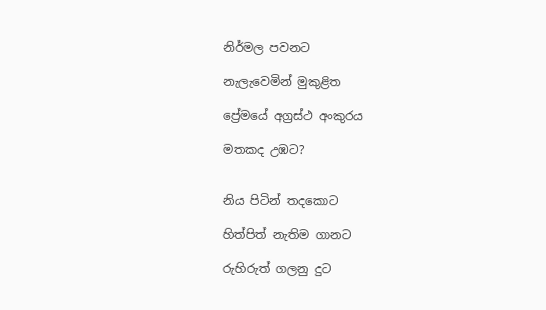නිර්මල පවනට

නැලැවෙමින් මුකුළිත

ප්‍රේමයේ අග්‍රස්ථ අංකුරය

මතකද උඹට?


නිය පිටින් තදකොට

හිත්පිත් නැතිම ගානට

රුහිරුත් ගලනු දුට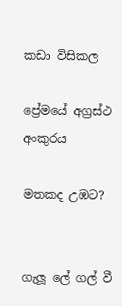කඩා විසිකල

ප්‍රේමයේ අග්‍රස්ථ අංකුරය

මතකද උඹට?


ගැලූ ලේ ගල් වී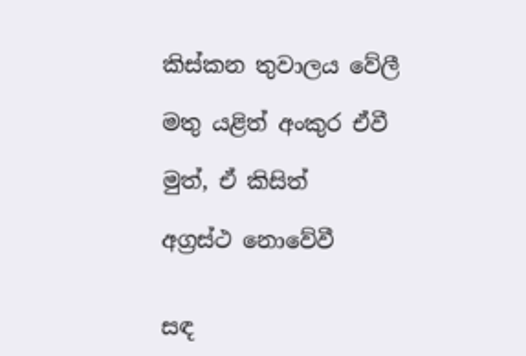කිස්කන තුවාලය වේලී

මතු යළිත් අංකුර ඒවී

මුත්, ඒ කිසිත්

අග්‍රස්ථ නොවේවී


සඳ